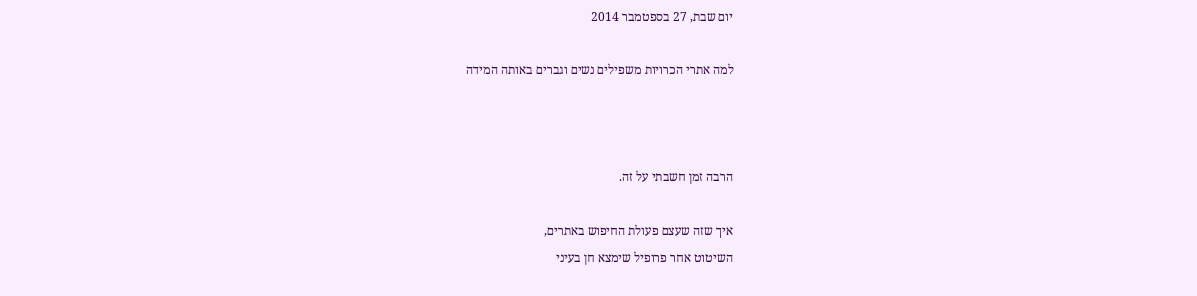יום שבת, 27 בספטמבר 2014

למה אתרי הכרויות משפילים נשים וגברים באותה המידה



הרבה זמן חשבתי על זה.

איך שזה שעצם פעולת החיפוש באתרים,
השיטוט אחר פרופיל שימצא חן בעיני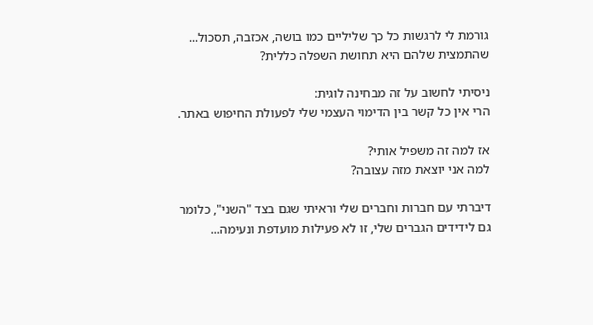גורמת לי לרגשות כל כך שליליים כמו בושה, אכזבה, תסכול...
שהתמצית שלהם היא תחושת השפלה כללית?

ניסיתי לחשוב על זה מבחינה לוגית:
הרי אין כל קשר בין הדימוי העצמי שלי לפעולת החיפוש באתר.

אז למה זה משפיל אותי?
למה אני יוצאת מזה עצובה?

דיברתי עם חברות וחברים שלי וראיתי שגם בצד "השני", כלומר
גם לידידים הגברים שלי, זו לא פעילות מועדפת ונעימה...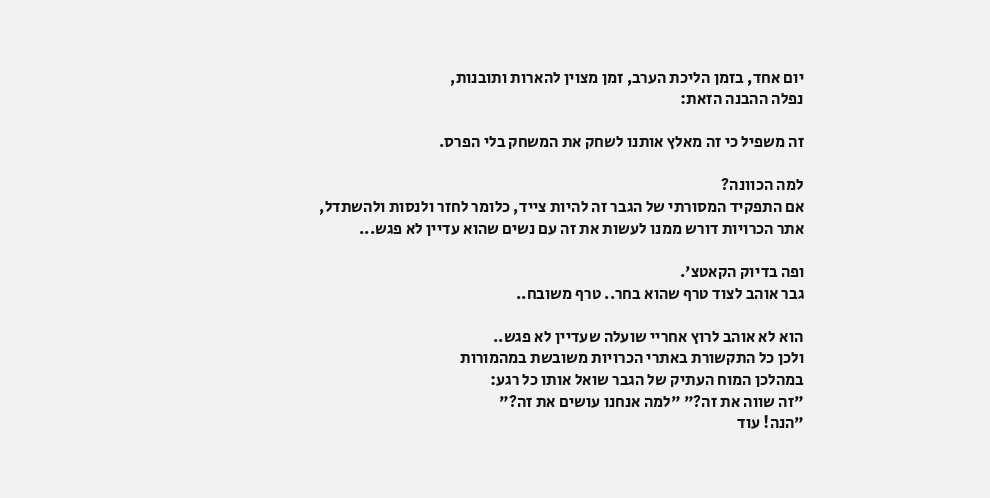יום אחד, בזמן הליכת הערב, זמן מצוין להארות ותובנות,
נפלה ההבנה הזאת:

זה משפיל כי זה מאלץ אותנו לשחק את המשחק בלי הפרס.

למה הכוונה?
אם התפקיד המסורתי של הגבר זה להיות צייד, כלומר לחזר ולנסות ולהשתדל,
אתר הכרויות דורש ממנו לעשות את זה עם נשים שהוא עדיין לא פגש...

ופה בדיוק הקאטצ'.
גבר אוהב לצוד טרף שהוא בחר.. טרף משובח..

הוא לא אוהב לרוץ אחריי שועלה שעדיין לא פגש..
ולכן כל התקשורת באתרי הכרויות משובשת במהמורות
במהלכן המוח העתיק של הגבר שואל אותו כל רגע:
"זה שווה את זה?" "למה אנחנו עושים את זה?"
"הנה! עוד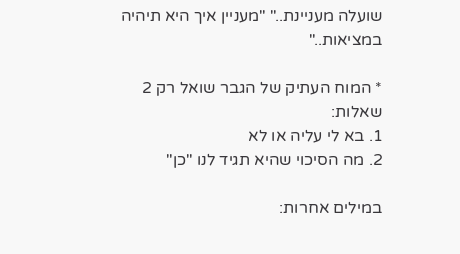שועלה מעניינת.." "מעניין איך היא תיהיה במציאות.."

* המוח העתיק של הגבר שואל רק 2 שאלות:
1. בא לי עליה או לא
2. מה הסיכוי שהיא תגיד לנו "כן"

במילים אחרות: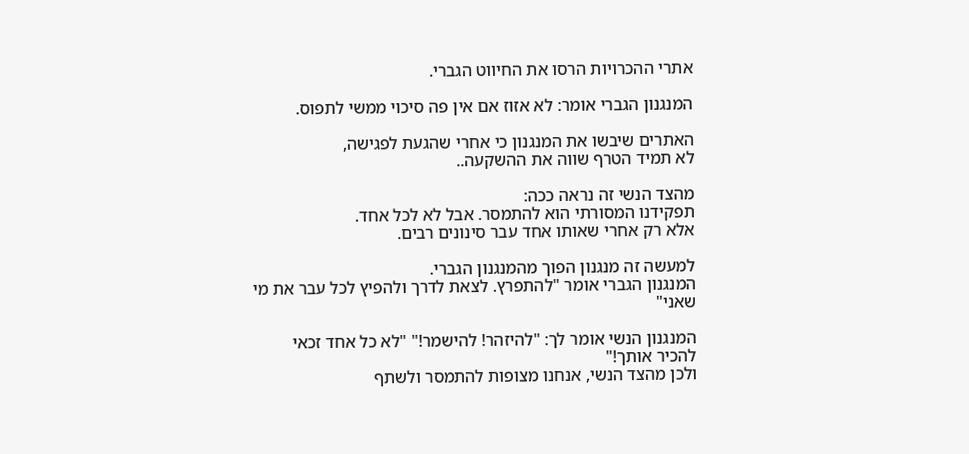אתרי ההכרויות הרסו את החיווט הגברי.

המנגנון הגברי אומר: לא אזוז אם אין פה סיכוי ממשי לתפוס.

האתרים שיבשו את המנגנון כי אחרי שהגעת לפגישה,
לא תמיד הטרף שווה את ההשקעה..

מהצד הנשי זה נראה ככה:
תפקידנו המסורתי הוא להתמסר. אבל לא לכל אחד.
אלא רק אחרי שאותו אחד עבר סינונים רבים.

למעשה זה מנגנון הפוך מהמנגנון הגברי.
המנגנון הגברי אומר "להתפרץ. לצאת לדרך ולהפיץ לכל עבר את מי שאני"

המנגנון הנשי אומר לך: "להיזהר! להישמר!" "לא כל אחד זכאי להכיר אותך!"
ולכן מהצד הנשי, אנחנו מצופות להתמסר ולשתף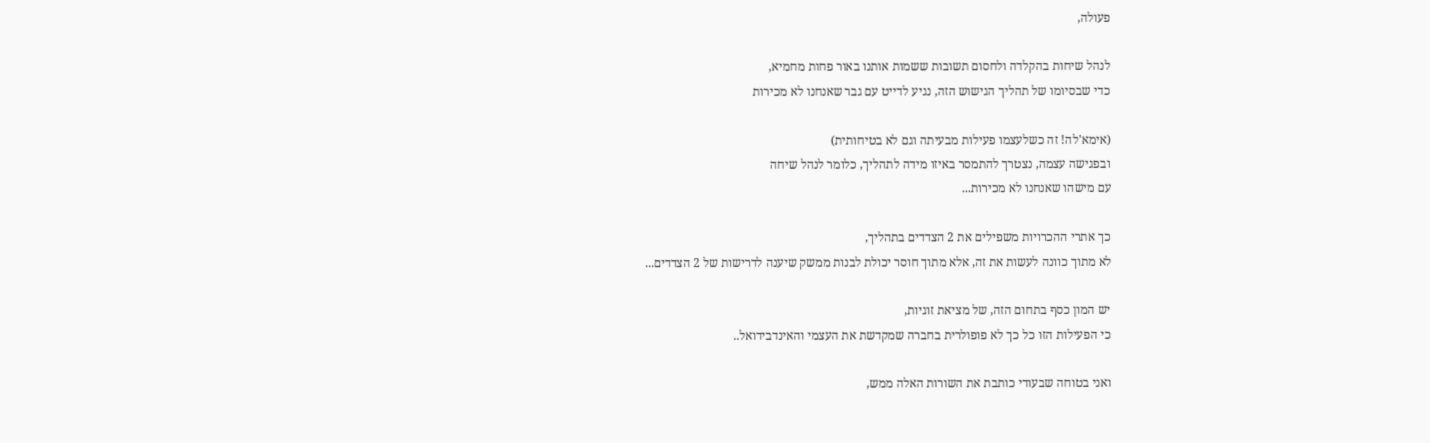פעולה,

לנהל שיחות בהקלדה ולחסום תשובות ששמות אותנו באור פחות מחמיא,
כדי שבסיומו של תהליך הגישוש הזה, נגיע לדייט עם גבר שאנחנו לא מכירות

(אימא'לה! זה כשלעצמו פעילות מבעיתה וגם לא בטיחותית)
ובפגישה עצמה, נצטרך להתמסר באיזו מידה לתהליך, כלומר לנהל שיחה
עם מישהו שאנחנו לא מכירות...

כך אתרי ההכרויות משפילים את 2 הצדדים בתהליך,
לא מתוך כוונה לעשות את זה, אלא מתוך חוסר יכולת לבנות ממשק שיענה לדרישות של 2 הצדדים...

יש המון כסף בתחום הזה, של מציאת זוגיות,
כי הפעילות הזו כל כך לא פופולרית בחברה שמקדשת את העצמי והאינדבידואל..

ואני בטוחה שבעודי כותבת את השורות האלה ממש,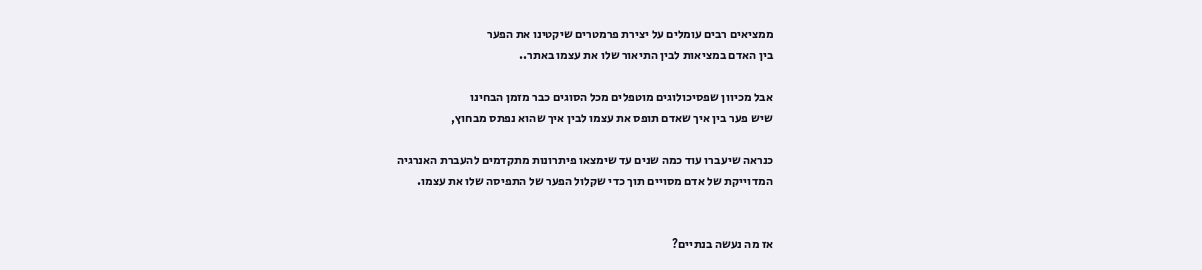ממציאים רבים עומלים על יצירת פרמטרים שיקטינו את הפער
בין האדם במציאות לבין התיאור שלו את עצמו באתר..

אבל מכיוון שפסיכולוגים מוטפלים מכל הסוגים כבר מזמן הבחינו
שיש פער בין איך שאדם תופס את עצמו לבין איך שהוא נפתס מבחוץ,

כנראה שיעברו עוד כמה שנים עד שימצאו פיתרונות מתקדמים להעברת האנרגיה
המדוייקת של אדם מסויים תוך כדי שקלול הפער של התפיסה שלו את עצמו.


אז מה נעשה בנתיים?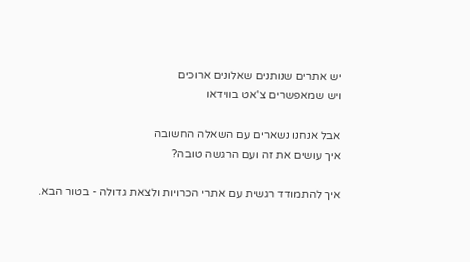יש אתרים שנותנים שאלונים ארוכים
ויש שמאפשרים צ'אט בווידאו

אבל אנחנו נשארים עם השאלה החשובה
איך עושים את זה ועם הרגשה טובה?

איך להתמודד רגשית עם אתרי הכרויות ולצאת גדולה - בטור הבא.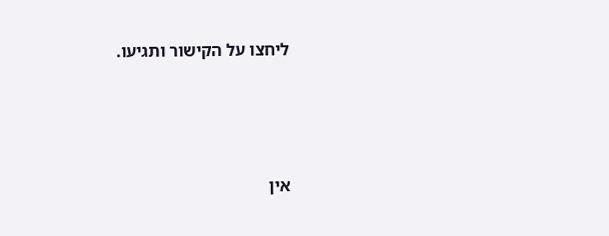ליחצו על הקישור ותגיעו.





אין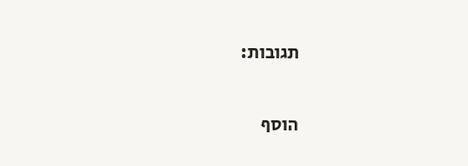תגובות:

הוסף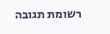רשומת תגובה